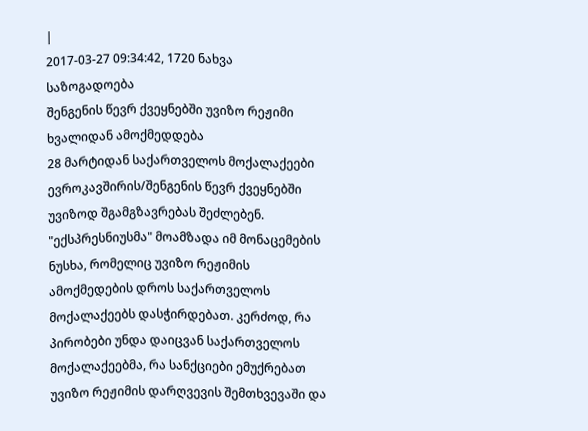|
2017-03-27 09:34:42, 1720 ნახვა
საზოგადოება
შენგენის წევრ ქვეყნებში უვიზო რეჟიმი ხვალიდან ამოქმედდება
28 მარტიდან საქართველოს მოქალაქეები ევროკავშირის/შენგენის წევრ ქვეყნებში უვიზოდ შგამგზავრებას შეძლებენ. "ექსპრესნიუსმა" მოამზადა იმ მონაცემების ნუსხა, რომელიც უვიზო რეჟიმის ამოქმედების დროს საქართველოს მოქალაქეებს დასჭირდებათ. კერძოდ, რა პირობები უნდა დაიცვან საქართველოს მოქალაქეებმა, რა სანქციები ემუქრებათ უვიზო რეჟიმის დარღვევის შემთხვევაში და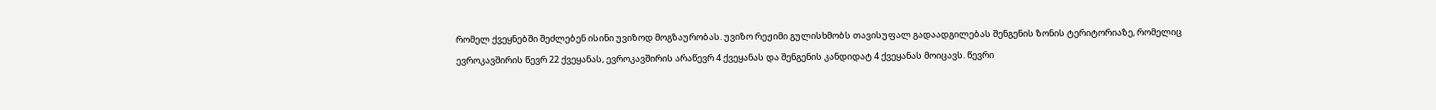რომელ ქვეყნებში შეძლებენ ისინი უვიზოდ მოგზაურობას. უვიზო რეჟიმი გულისხმობს თავისუფალ გადაადგილებას შენგენის ზონის ტერიტორიაზე, რომელიც ევროკავშირის წევრ 22 ქვეყანას, ევროკავშირის არაწევრ 4 ქვეყანას და შენგენის კანდიდატ 4 ქვეყანას მოიცავს. წევრი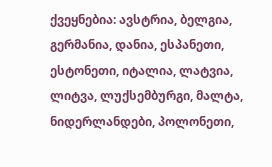ქვეყნებია: ავსტრია, ბელგია, გერმანია, დანია, ესპანეთი, ესტონეთი, იტალია, ლატვია, ლიტვა, ლუქსემბურგი, მალტა, ნიდერლანდები, პოლონეთი,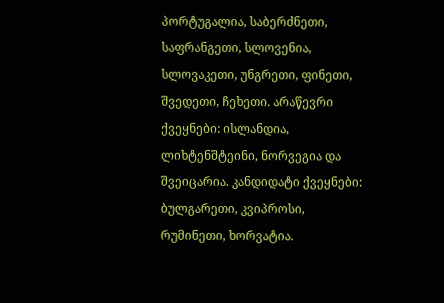პორტუგალია, საბერძნეთი, საფრანგეთი, სლოვენია, სლოვაკეთი, უნგრეთი, ფინეთი, შვედეთი, ჩეხეთი. არაწევრი ქვეყნები: ისლანდია, ლიხტენშტეინი, ნორვეგია და შვეიცარია. კანდიდატი ქვეყნები: ბულგარეთი, კვიპროსი, რუმინეთი, ხორვატია.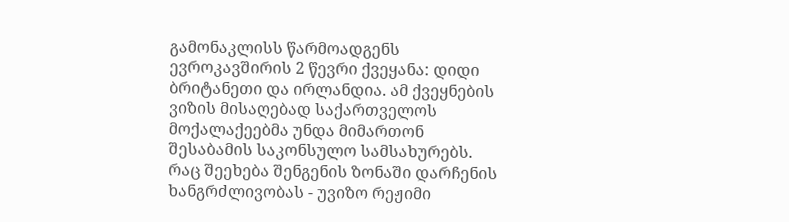გამონაკლისს წარმოადგენს ევროკავშირის 2 წევრი ქვეყანა: დიდი ბრიტანეთი და ირლანდია. ამ ქვეყნების ვიზის მისაღებად საქართველოს მოქალაქეებმა უნდა მიმართონ შესაბამის საკონსულო სამსახურებს. რაც შეეხება შენგენის ზონაში დარჩენის ხანგრძლივობას - უვიზო რეჟიმი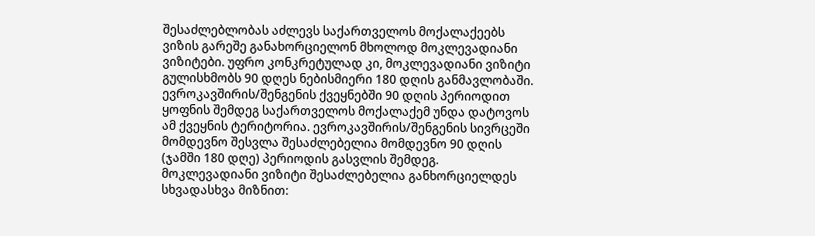შესაძლებლობას აძლევს საქართველოს მოქალაქეებს ვიზის გარეშე განახორციელონ მხოლოდ მოკლევადიანი ვიზიტები. უფრო კონკრეტულად კი, მოკლევადიანი ვიზიტი გულისხმობს 90 დღეს ნებისმიერი 180 დღის განმავლობაში. ევროკავშირის/შენგენის ქვეყნებში 90 დღის პერიოდით ყოფნის შემდეგ საქართველოს მოქალაქემ უნდა დატოვოს ამ ქვეყნის ტერიტორია. ევროკავშირის/შენგენის სივრცეში მომდევნო შესვლა შესაძლებელია მომდევნო 90 დღის (ჯამში 180 დღე) პერიოდის გასვლის შემდეგ. მოკლევადიანი ვიზიტი შესაძლებელია განხორციელდეს სხვადასხვა მიზნით: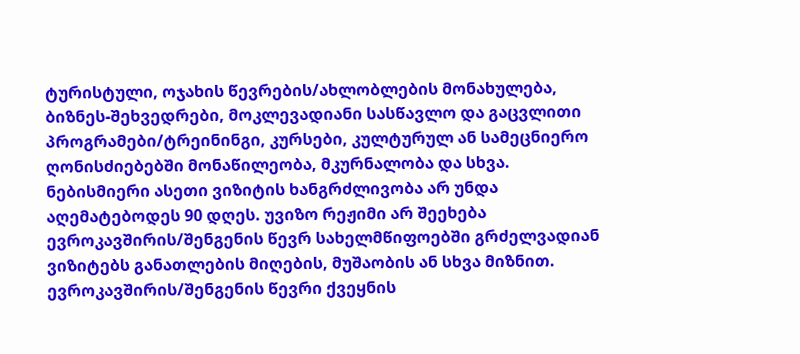ტურისტული, ოჯახის წევრების/ახლობლების მონახულება, ბიზნეს-შეხვედრები, მოკლევადიანი სასწავლო და გაცვლითი პროგრამები/ტრეინინგი, კურსები, კულტურულ ან სამეცნიერო ღონისძიებებში მონაწილეობა, მკურნალობა და სხვა. ნებისმიერი ასეთი ვიზიტის ხანგრძლივობა არ უნდა აღემატებოდეს 90 დღეს. უვიზო რეჟიმი არ შეეხება ევროკავშირის/შენგენის წევრ სახელმწიფოებში გრძელვადიან ვიზიტებს განათლების მიღების, მუშაობის ან სხვა მიზნით. ევროკავშირის/შენგენის წევრი ქვეყნის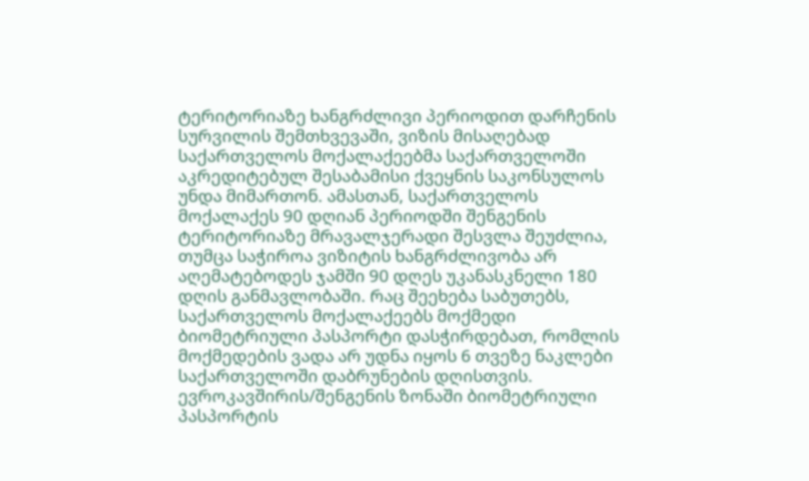ტერიტორიაზე ხანგრძლივი პერიოდით დარჩენის სურვილის შემთხვევაში, ვიზის მისაღებად საქართველოს მოქალაქეებმა საქართველოში აკრედიტებულ შესაბამისი ქვეყნის საკონსულოს უნდა მიმართონ. ამასთან, საქართველოს მოქალაქეს 90 დღიან პერიოდში შენგენის ტერიტორიაზე მრავალჯერადი შესვლა შეუძლია, თუმცა საჭიროა ვიზიტის ხანგრძლივობა არ აღემატებოდეს ჯამში 90 დღეს უკანასკნელი 180 დღის განმავლობაში. რაც შეეხება საბუთებს, საქართველოს მოქალაქეებს მოქმედი ბიომეტრიული პასპორტი დასჭირდებათ, რომლის მოქმედების ვადა არ უდნა იყოს 6 თვეზე ნაკლები საქართველოში დაბრუნების დღისთვის. ევროკავშირის/შენგენის ზონაში ბიომეტრიული პასპორტის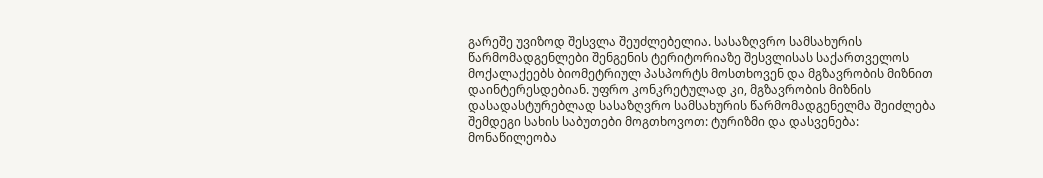გარეშე უვიზოდ შესვლა შეუძლებელია. სასაზღვრო სამსახურის წარმომადგენლები შენგენის ტერიტორიაზე შესვლისას საქართველოს მოქალაქეებს ბიომეტრიულ პასპორტს მოსთხოვენ და მგზავრობის მიზნით დაინტერესდებიან. უფრო კონკრეტულად კი, მგზავრობის მიზნის დასადასტურებლად სასაზღვრო სამსახურის წარმომადგენელმა შეიძლება შემდეგი სახის საბუთები მოგთხოვოთ: ტურიზმი და დასვენება:
მონაწილეობა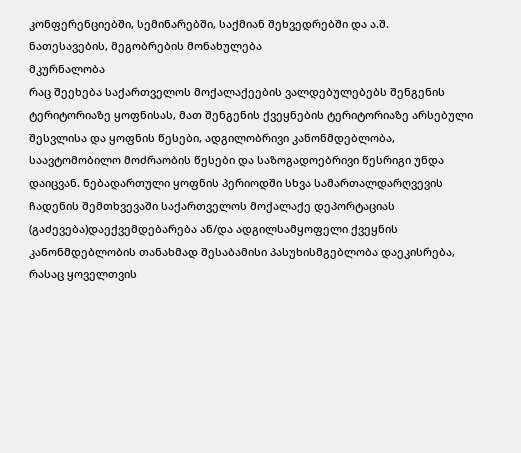კონფერენციებში, სემინარებში, საქმიან შეხვედრებში და ა.შ.
ნათესავების, მეგობრების მონახულება
მკურნალობა
რაც შეეხება საქართველოს მოქალაქეების ვალდებულებებს შენგენის ტერიტორიაზე ყოფნისას, მათ შენგენის ქვეყნების ტერიტორიაზე არსებული შესვლისა და ყოფნის წესები, ადგილობრივი კანონმდებლობა, საავტომობილო მოძრაობის წესები და საზოგადოებრივი წესრიგი უნდა დაიცვან. ნებადართული ყოფნის პერიოდში სხვა სამართალდარღვევის ჩადენის შემთხვევაში საქართველოს მოქალაქე დეპორტაციას (გაძევება)დაექვემდებარება ან/და ადგილსამყოფელი ქვეყნის კანონმდებლობის თანახმად შესაბამისი პასუხისმგებლობა დაეკისრება, რასაც ყოველთვის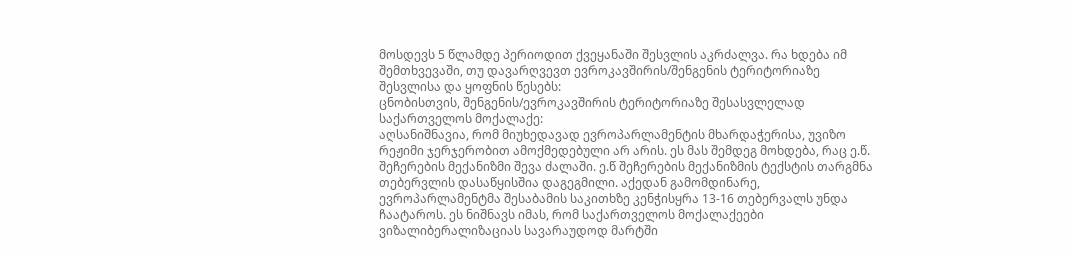მოსდევს 5 წლამდე პერიოდით ქვეყანაში შესვლის აკრძალვა. რა ხდება იმ შემთხვევაში, თუ დავარღვევთ ევროკავშირის/შენგენის ტერიტორიაზე შესვლისა და ყოფნის წესებს:
ცნობისთვის, შენგენის/ევროკავშირის ტერიტორიაზე შესასვლელად საქართველოს მოქალაქე:
აღსანიშნავია, რომ მიუხედავად ევროპარლამენტის მხარდაჭერისა, უვიზო რეჟიმი ჯერჯერობით ამოქმედებული არ არის. ეს მას შემდეგ მოხდება, რაც ე.წ. შეჩერების მექანიზმი შევა ძალაში. ე.წ შეჩერების მექანიზმის ტექსტის თარგმნა თებერვლის დასაწყისშია დაგეგმილი. აქედან გამომდინარე, ევროპარლამენტმა შესაბამის საკითხზე კენჭისყრა 13-16 თებერვალს უნდა ჩაატაროს. ეს ნიშნავს იმას, რომ საქართველოს მოქალაქეები ვიზალიბერალიზაციას სავარაუდოდ მარტში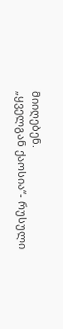მიიღებენ.
„ყველგან ქაოსია“- რუსული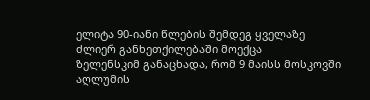ელიტა 90-იანი წლების შემდეგ ყველაზე ძლიერ განხეთქილებაში მოექცა
ზელენსკიმ განაცხადა, რომ 9 მაისს მოსკოვში აღლუმის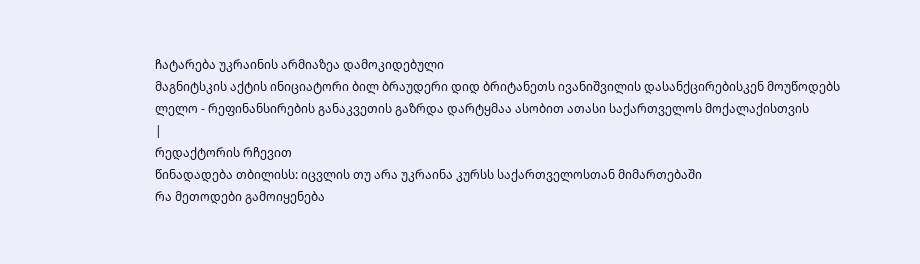ჩატარება უკრაინის არმიაზეა დამოკიდებული
მაგნიტსკის აქტის ინიციატორი ბილ ბრაუდერი დიდ ბრიტანეთს ივანიშვილის დასანქცირებისკენ მოუწოდებს
ლელო - რეფინანსირების განაკვეთის გაზრდა დარტყმაა ასობით ათასი საქართველოს მოქალაქისთვის
|
რედაქტორის რჩევით
წინადადება თბილისს: იცვლის თუ არა უკრაინა კურსს საქართველოსთან მიმართებაში
რა მეთოდები გამოიყენება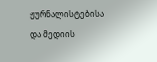ჟურნალისტებისა და მედიის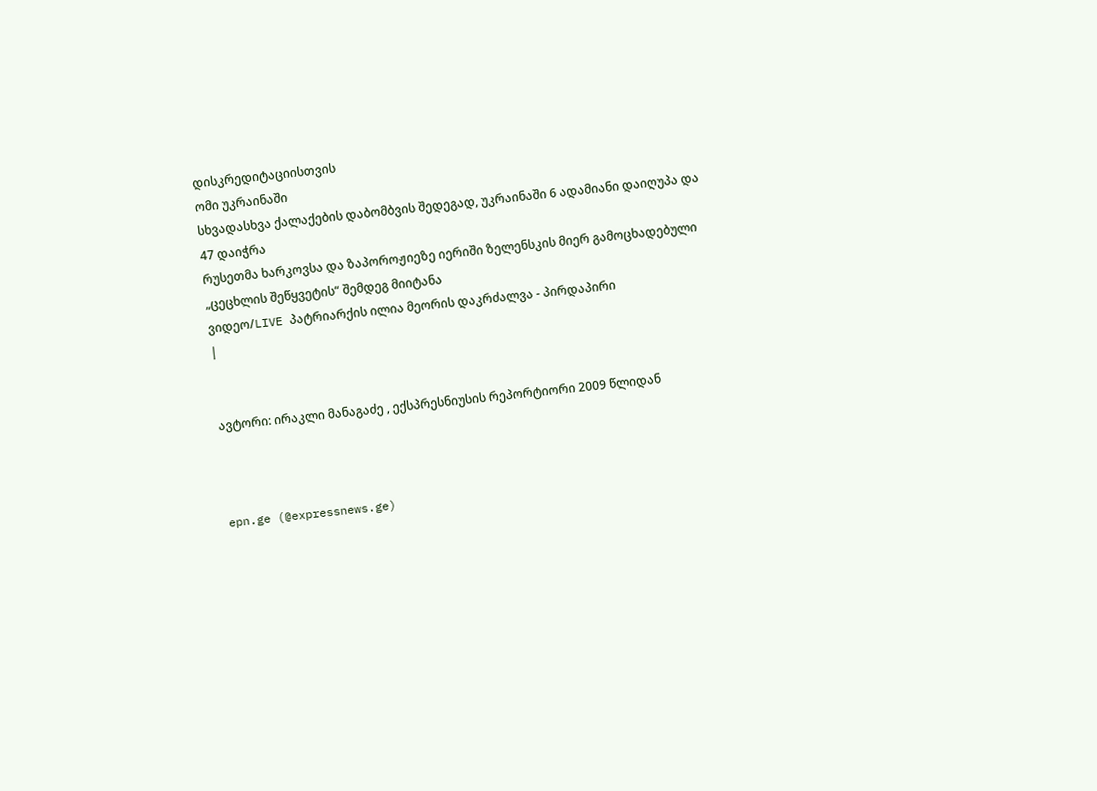დისკრედიტაციისთვის
ომი უკრაინაში
სხვადასხვა ქალაქების დაბომბვის შედეგად, უკრაინაში 6 ადამიანი დაიღუპა და 47 დაიჭრა
რუსეთმა ხარკოვსა და ზაპოროჟიეზე იერიში ზელენსკის მიერ გამოცხადებული „ცეცხლის შეწყვეტის“ შემდეგ მიიტანა
ვიდეო/LIVE პატრიარქის ილია მეორის დაკრძალვა - პირდაპირი
|


ავტორი: ირაკლი მანაგაძე , ექსპრესნიუსის რეპორტიორი 2009 წლიდან



epn.ge (@expressnews.ge)